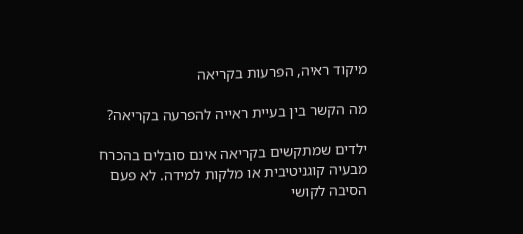מיקוד ראיה, הפרעות בקריאה

מה הקשר בין בעיית ראייה להפרעה בקריאה?

ילדים שמתקשים בקריאה אינם סובלים בהכרח מבעיה קוגניטיבית או מלקות למידה. לא פעם הסיבה לקושי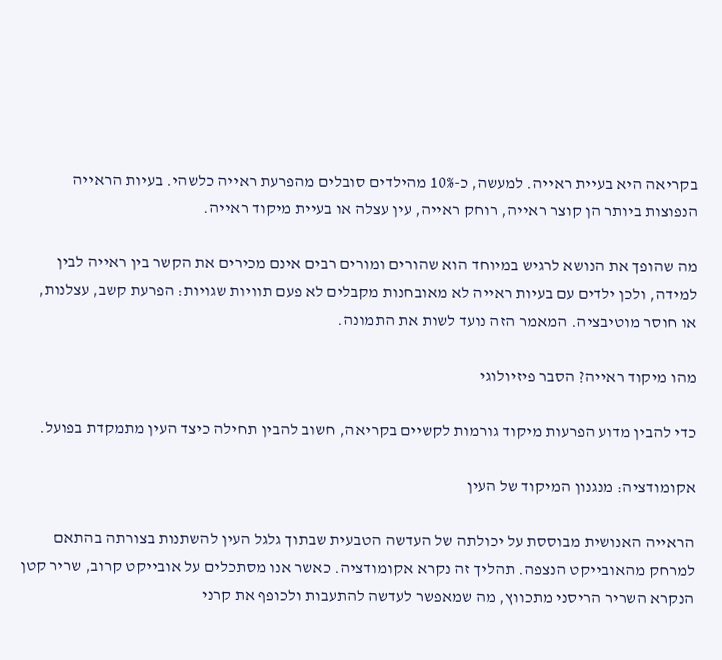בקריאה היא בעיית ראייה. למעשה, כ-10% מהילדים סובלים מהפרעת ראייה כלשהי. בעיות הראייה הנפוצות ביותר הן קוצר ראייה, רוחק ראייה, עין עצלה או בעיית מיקוד ראייה.

מה שהופך את הנושא לרגיש במיוחד הוא שהורים ומורים רבים אינם מכירים את הקשר בין ראייה לבין למידה, ולכן ילדים עם בעיות ראייה לא מאובחנות מקבלים לא פעם תוויות שגויות: הפרעת קשב, עצלנות, או חוסר מוטיבציה. המאמר הזה נועד לשות את התמונה.

מהו מיקוד ראייה? הסבר פיזיולוגי

כדי להבין מדוע הפרעות מיקוד גורמות לקשיים בקריאה, חשוב להבין תחילה כיצד העין מתמקדת בפועל.

אקומודציה: מנגנון המיקוד של העין

הראייה האנושית מבוססת על יכולתה של העדשה הטבעית שבתוך גלגל העין להשתנות בצורתה בהתאם למרחק מהאובייקט הנצפה. תהליך זה נקרא אקומודציה. כאשר אנו מסתכלים על אובייקט קרוב, שריר קטן הנקרא השריר הריסני מתכווץ, מה שמאפשר לעדשה להתעבות ולכופף את קרני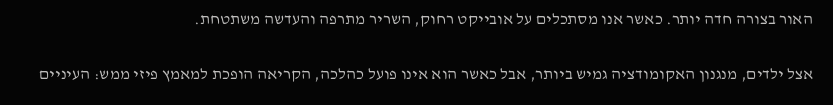האור בצורה חדה יותר. כאשר אנו מסתכלים על אובייקט רחוק, השריר מתרפה והעדשה משתטחת.

אצל ילדים, מנגנון האקומודציה גמיש ביותר, אבל כאשר הוא אינו פועל כהלכה, הקריאה הופכת למאמץ פיזי ממש: העיניים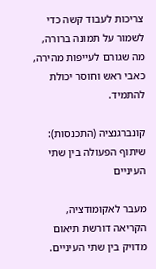צריכות לעבוד קשה כדי לשמור על תמונה ברורה, מה שגורם לעייפות מהירה, כאבי ראש וחוסר יכולת להתמיד.

קונברגנציה (התכנסות): שיתוף הפעולה בין שתי העיניים

מעבר לאקומודציה, הקריאה דורשת תיאום מדויק בין שתי העיניים.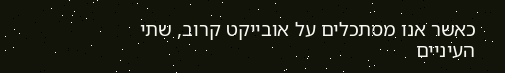כאשר אנו מסתכלים על אובייקט קרוב, שתי העיניים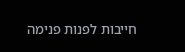חייבות לפנות פנימה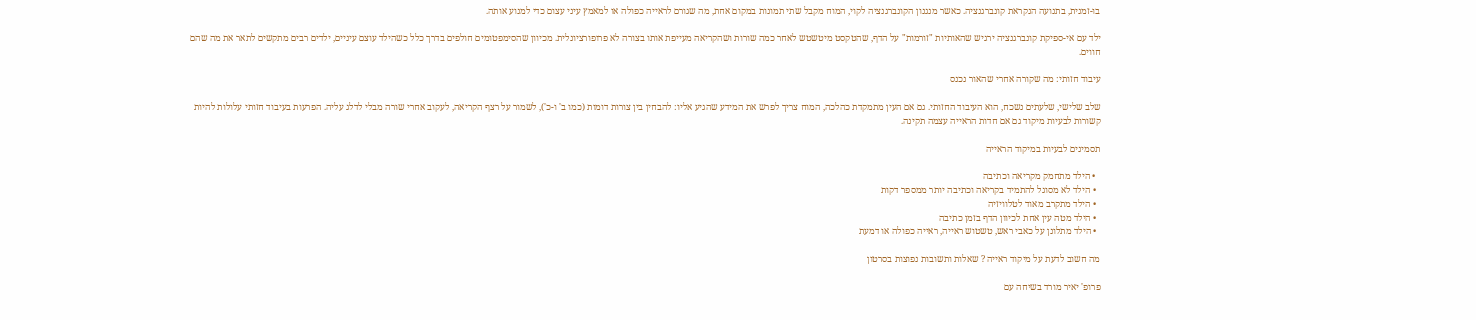בו-זמנית, בתנועה הנקראת קונברגנציה. כאשר מנגנון הקונברגנציה לקוי, המוח מקבל שתי תמונות במקום אחת, מה שגורם לראייה כפולה או למאמץ עיני עצום כדי למנוע אותה.

ילד עם אי-ספיקת קונברגנציה ירגיש שהאותיות "זורמות" על הדף, שהטקסט מיטשטש לאחר כמה שורות ושהקריאה מעייפת אותו בצורה לא פרופורציונלית. מכיוון שהסימפטומים חולפים בדרך כלל כשהילד עוצם עיניים, ילדים רבים מתקשים לתאר את מה שהם חווים.

עיבוד חזותי: מה שקורה אחרי שהאור נכנס

שלב שלישי, שלעתים נשכח, הוא העיבוד החזותי. גם אם העין מתמקדת כהלכה, המוח צריך לפרש את המידע שהגיע אליו: להבחין בין צורות דומות (כמו ב' ו-כ'), לשמור על רצף הקריאה, לעקוב אחרי שורה מבלי לדלג עליה. הפרעות בעיבוד חזותי עלולות להיות קשורות לבעיות מיקוד גם אם חדות הראייה עצמה תקינה.

תסמינים לבעיות במיקוד הראייה

  • הילד מתחמק מקריאה וכתיבה
  • הילד לא מסוגל להתמיד בקריאה וכתיבה יותר ממספר דקות
  • הילד מתקרב מאוד לטלוויזיה
  • הילד מטה עין אחת לכיוון הדף בזמן כתיבה
  • הילד מתלונן על כאבי ראש, טשטוש ראייה, ראייה כפולה או דמעת

מה חשוב לדעת על מיקוד ראייה ? שאלות ותשובות נפוצות בסרטון

פרופ' יאיר מורד בשיחה עם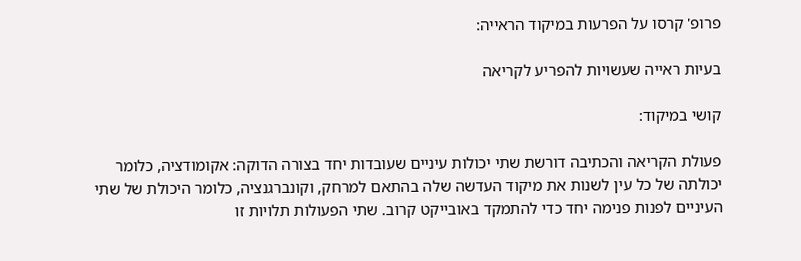פרופ' קרסו על הפרעות במיקוד הראייה:

בעיות ראייה שעשויות להפריע לקריאה

קושי במיקוד:

פעולת הקריאה והכתיבה דורשת שתי יכולות עיניים שעובדות יחד בצורה הדוקה: אקומודציה, כלומר יכולתה של כל עין לשנות את מיקוד העדשה שלה בהתאם למרחק, וקונברגנציה, כלומר היכולת של שתי העיניים לפנות פנימה יחד כדי להתמקד באובייקט קרוב. שתי הפעולות תלויות זו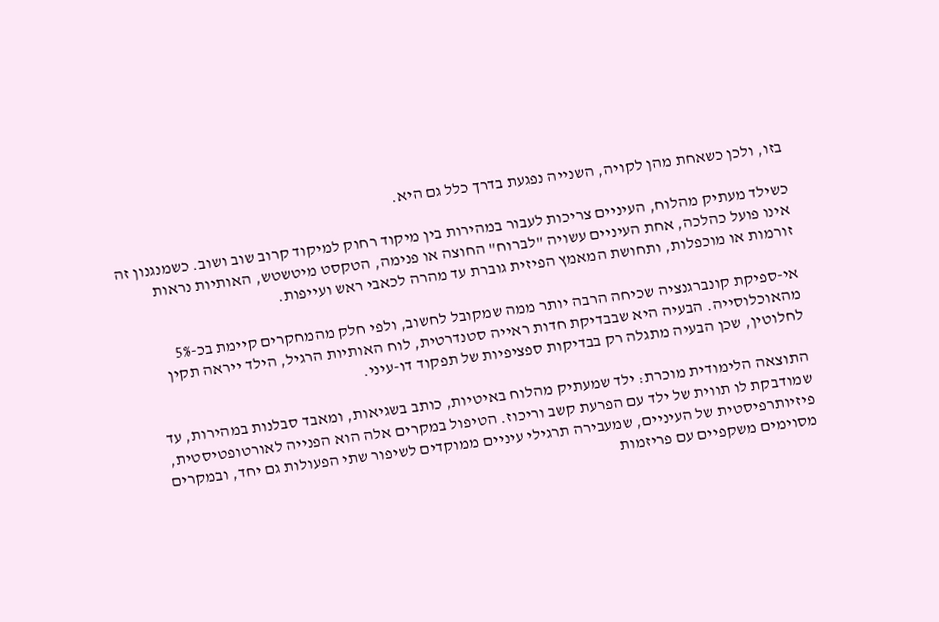בזו, ולכן כשאחת מהן לקויה, השנייה נפגעת בדרך כלל גם היא.

כשילד מעתיק מהלוח, העיניים צריכות לעבור במהירות בין מיקוד רחוק למיקוד קרוב שוב ושוב. כשמנגנון זה אינו פועל כהלכה, אחת העיניים עשויה "לברוח" החוצה או פנימה, הטקסט מיטשטש, האותיות נראות זורמות או מוכפלות, ותחושת המאמץ הפיזית גוברת עד מהרה לכאבי ראש ועייפות.

אי-ספיקת קונברגנציה שכיחה הרבה יותר ממה שמקובל לחשוב, ולפי חלק מהמחקרים קיימת בכ-5% מהאוכלוסייה. הבעיה היא שבבדיקת חדות ראייה סטנדרטית, לוח האותיות הרגיל, הילד ייראה תקין לחלוטין, שכן הבעיה מתגלה רק בבדיקות ספציפיות של תפקוד דו-עיני.

התוצאה הלימודית מוכרת: ילד שמעתיק מהלוח באיטיות, כותב בשגיאות, ומאבד סבלנות במהירות, עד שמודבקת לו תווית של ילד עם הפרעת קשב וריכוז. הטיפול במקרים אלה הוא הפנייה לאורטופטיסטית, פיזיותרפיסטית של העיניים, שמעבירה תרגילי עיניים ממוקדים לשיפור שתי הפעולות גם יחד, ובמקרים מסוימים משקפיים עם פריזמות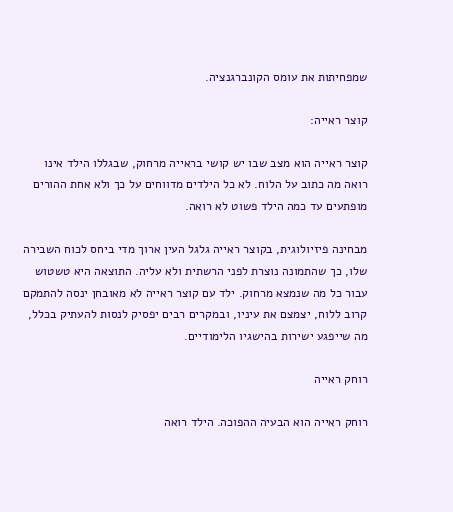שמפחיתות את עומס הקונברגנציה.

קוצר ראייה:

קוצר ראייה הוא מצב שבו יש קושי בראייה מרחוק, שבגללו הילד אינו רואה מה כתוב על הלוח. לא כל הילדים מדווחים על כך ולא אחת ההורים מופתעים עד כמה הילד פשוט לא רואה.

מבחינה פיזיולוגית, בקוצר ראייה גלגל העין ארוך מדי ביחס לכוח השבירה שלו, כך שהתמונה נוצרת לפני הרשתית ולא עליה. התוצאה היא טשטוש עבור כל מה שנמצא מרחוק. ילד עם קוצר ראייה לא מאובחן ינסה להתמקם קרוב ללוח, יצמצם את עיניו, ובמקרים רבים יפסיק לנסות להעתיק בכלל, מה שייפגע ישירות בהישגיו הלימודיים.

רוחק ראייה

רוחק ראייה הוא הבעיה ההפוכה. הילד רואה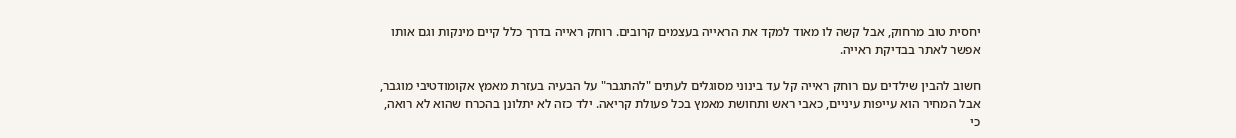יחסית טוב מרחוק, אבל קשה לו מאוד למקד את הראייה בעצמים קרובים. רוחק ראייה בדרך כלל קיים מינקות וגם אותו אפשר לאתר בבדיקת ראייה.

חשוב להבין שילדים עם רוחק ראייה קל עד בינוני מסוגלים לעתים "להתגבר" על הבעיה בעזרת מאמץ אקומודטיבי מוגבר, אבל המחיר הוא עייפות עיניים, כאבי ראש ותחושת מאמץ בכל פעולת קריאה. ילד כזה לא יתלונן בהכרח שהוא לא רואה, כי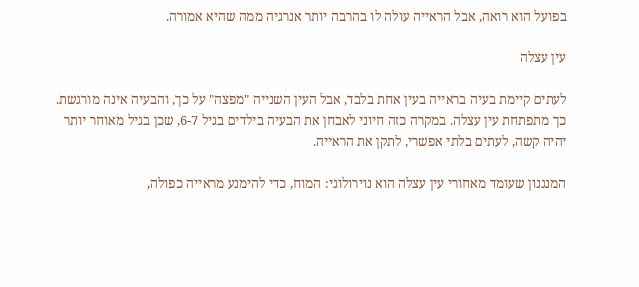בפועל הוא רואה, אבל הראייה עולה לו בהרבה יותר אנרגיה ממה שהיא אמורה.

עין עצלה

לעתים קיימת בעיה בראייה בעין אחת בלבד, אבל העין השנייה "מפצה" על כך, והבעיה אינה מורגשת. כך מתפתחת עין עצלה. במקרה כזה חיוני לאבחן את הבעיה בילדים בגיל 6-7, שכן בגיל מאוחר יותר יהיה קשה, לעתים בלתי אפשרי, לתקן את הראייה.

המנגנון שעומד מאחורי עין עצלה הוא נוירולוגי: המוח, כדי להימנע מראייה כפולה,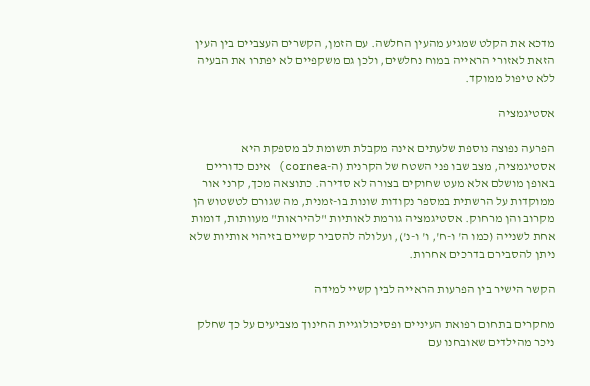מדכא את הקלט שמגיע מהעין החלשה. עם הזמן, הקשרים העצביים בין העין הזאת לאזורי הראייה במוח נחלשים, ולכן גם משקפיים לא יפתרו את הבעיה ללא טיפול ממוקד.

אסטיגמציה

הפרעה נפוצה נוספת שלעתים אינה מקבלת תשומת לב מספקת היא אסטיגמציה, מצב שבו פני השטח של הקרנית (ה-cornea) אינם כדוריים באופן מושלם אלא מעט שחוקים בצורה לא סדירה. כתוצאה מכך, קרני אור ממוקדות על הרשתית במספר נקודות שונות בו-זמנית, מה שגורם לטשטוש הן מקרוב והן מרחוק. אסטיגמציה גורמת לאותיות "להיראות" מעוותות, דומות אחת לשנייה (כמו ה' ו-ח', ו' ו-נ'), ועלולה להסביר קשיים בזיהוי אותיות שלא ניתן להסבירם בדרכים אחרות.

הקשר הישיר בין הפרעות הראייה לבין קשיי למידה

מחקרים בתחום רפואת העיניים ופסיכולוגיית החינוך מצביעים על כך שחלק ניכר מהילדים שאובחנו עם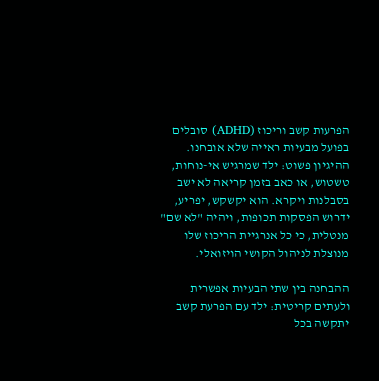הפרעות קשב וריכוז (ADHD) סובלים בפועל מבעיות ראייה שלא אובחנו. ההיגיון פשוט: ילד שמרגיש אי-נוחות, טשטוש, או כאב בזמן קריאה לא ישב בסבלנות ויקרא. הוא יקשקש, יפריע, ידרוש הפסקות תכופות, ויהיה "לא שם" מנטלית, כי כל אנרגיית הריכוז שלו מנוצלת לניהול הקושי הויזואלי.

ההבחנה בין שתי הבעיות אפשרית ולעתים קריטית: ילד עם הפרעת קשב יתקשה בכל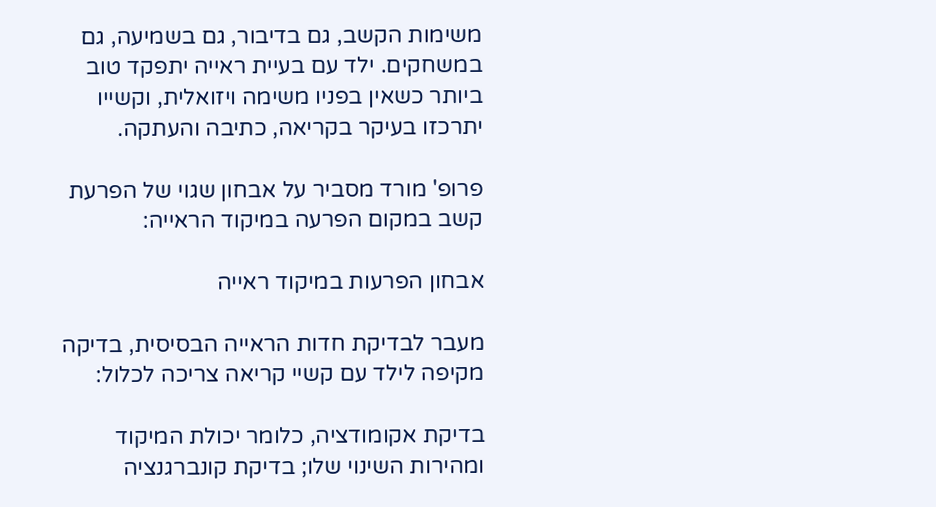משימות הקשב, גם בדיבור, גם בשמיעה, גם במשחקים. ילד עם בעיית ראייה יתפקד טוב ביותר כשאין בפניו משימה ויזואלית, וקשייו יתרכזו בעיקר בקריאה, כתיבה והעתקה.

פרופ' מורד מסביר על אבחון שגוי של הפרעת קשב במקום הפרעה במיקוד הראייה:

אבחון הפרעות במיקוד ראייה

מעבר לבדיקת חדות הראייה הבסיסית, בדיקה מקיפה לילד עם קשיי קריאה צריכה לכלול:

בדיקת אקומודציה, כלומר יכולת המיקוד ומהירות השינוי שלו; בדיקת קונברגנציה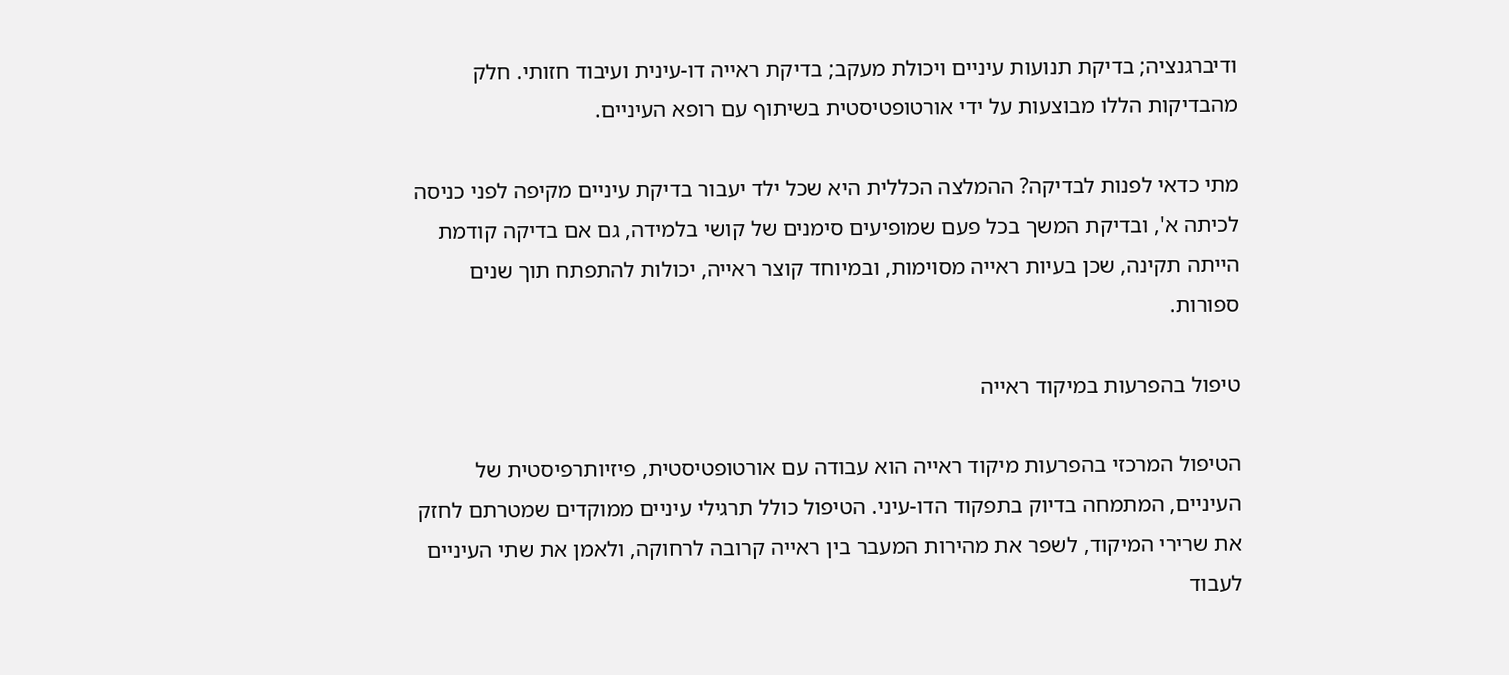ודיברגנציה; בדיקת תנועות עיניים ויכולת מעקב; בדיקת ראייה דו-עינית ועיבוד חזותי. חלק מהבדיקות הללו מבוצעות על ידי אורטופטיסטית בשיתוף עם רופא העיניים.

מתי כדאי לפנות לבדיקה? ההמלצה הכללית היא שכל ילד יעבור בדיקת עיניים מקיפה לפני כניסה לכיתה א', ובדיקת המשך בכל פעם שמופיעים סימנים של קושי בלמידה, גם אם בדיקה קודמת הייתה תקינה, שכן בעיות ראייה מסוימות, ובמיוחד קוצר ראייה, יכולות להתפתח תוך שנים ספורות.

טיפול בהפרעות במיקוד ראייה

הטיפול המרכזי בהפרעות מיקוד ראייה הוא עבודה עם אורטופטיסטית, פיזיותרפיסטית של העיניים, המתמחה בדיוק בתפקוד הדו-עיני. הטיפול כולל תרגילי עיניים ממוקדים שמטרתם לחזק את שרירי המיקוד, לשפר את מהירות המעבר בין ראייה קרובה לרחוקה, ולאמן את שתי העיניים לעבוד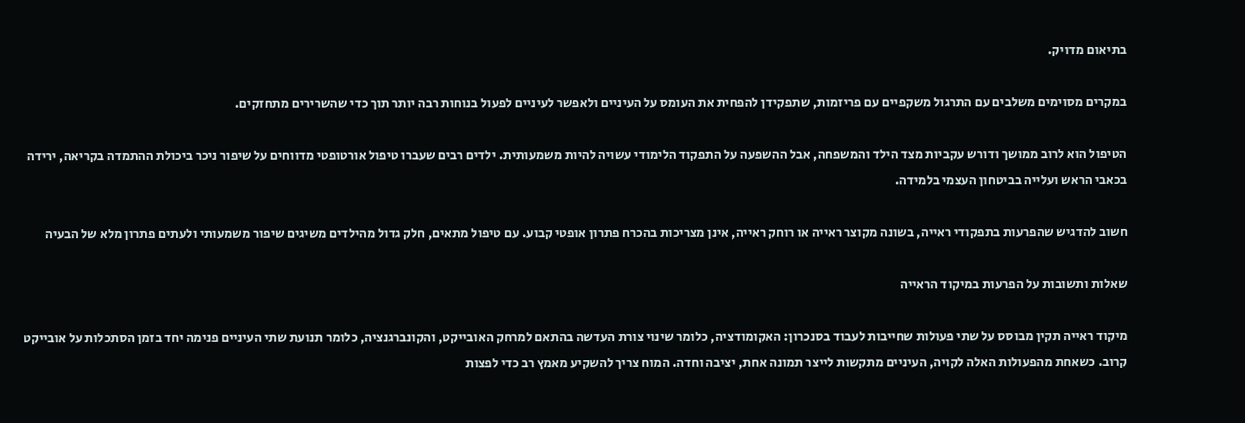בתיאום מדויק.

במקרים מסוימים משלבים עם התרגול משקפיים עם פריזמות, שתפקידן להפחית את העומס על העיניים ולאפשר לעיניים לפעול בנוחות רבה יותר תוך כדי שהשרירים מתחזקים.

הטיפול הוא לרוב ממושך ודורש עקביות מצד הילד והמשפחה, אבל ההשפעה על התפקוד הלימודי עשויה להיות משמעותית. ילדים רבים שעברו טיפול אורטופטי מדווחים על שיפור ניכר ביכולת ההתמדה בקריאה, ירידה בכאבי הראש ועלייה בביטחון העצמי בלמידה.

חשוב להדגיש שהפרעות בתפקודי ראייה, בשונה מקוצר ראייה או רוחק ראייה, אינן מצריכות בהכרח פתרון אופטי קבוע. עם טיפול מתאים, חלק גדול מהילדים משיגים שיפור משמעותי ולעתים פתרון מלא של הבעיה

שאלות ותשובות על הפרעות במיקוד הראייה

מיקוד ראייה תקין מבוסס על שתי פעולות שחייבות לעבוד בסנכרון: האקומודציה, כלומר שינוי צורת העדשה בהתאם למרחק האובייקט, והקונברגנציה, כלומר תנועת שתי העיניים פנימה יחד בזמן הסתכלות על אובייקט קרוב. כשאחת מהפעולות האלה לקויה, העיניים מתקשות לייצר תמונה אחת, יציבה וחדה. המוח צריך להשקיע מאמץ רב כדי לפצות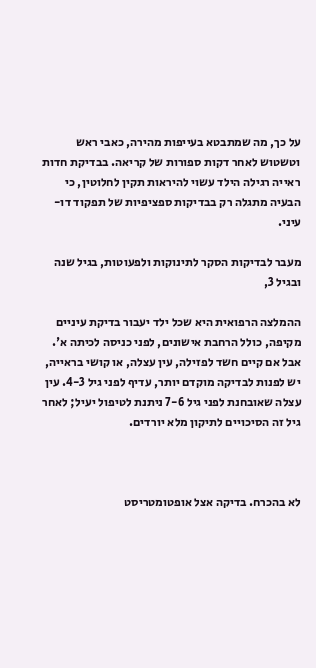על כך, מה שמתבטא בעייפות מהירה, כאבי ראש וטשטוש לאחר דקות ספורות של קריאה. בבדיקת חדות ראייה רגילה הילד עשוי להיראות תקין לחלוטין, כי הבעיה מתגלה רק בבדיקות ספציפיות של תפקוד דו-עיני.

מעבר לבדיקות הסקר לתינוקות ולפעוטות, בגיל שנה ובגיל 3,

ההמלצה הרפואית היא שכל ילד יעבור בדיקת עיניים מקיפה, כולל הרחבת אישונים, לפני כניסה לכיתה א'. אבל אם קיים חשד לפזילה, עין עצלה, או קושי בראייה, יש לפנות לבדיקה מוקדם יותר, עדיף לפני גיל 4-3. עין עצלה שאובחנת לפני גיל 7-6 ניתנת לטיפול יעיל; לאחר גיל זה הסיכויים לתיקון מלא יורדים.



לא בהכרח. בדיקה אצל אופטומטריסט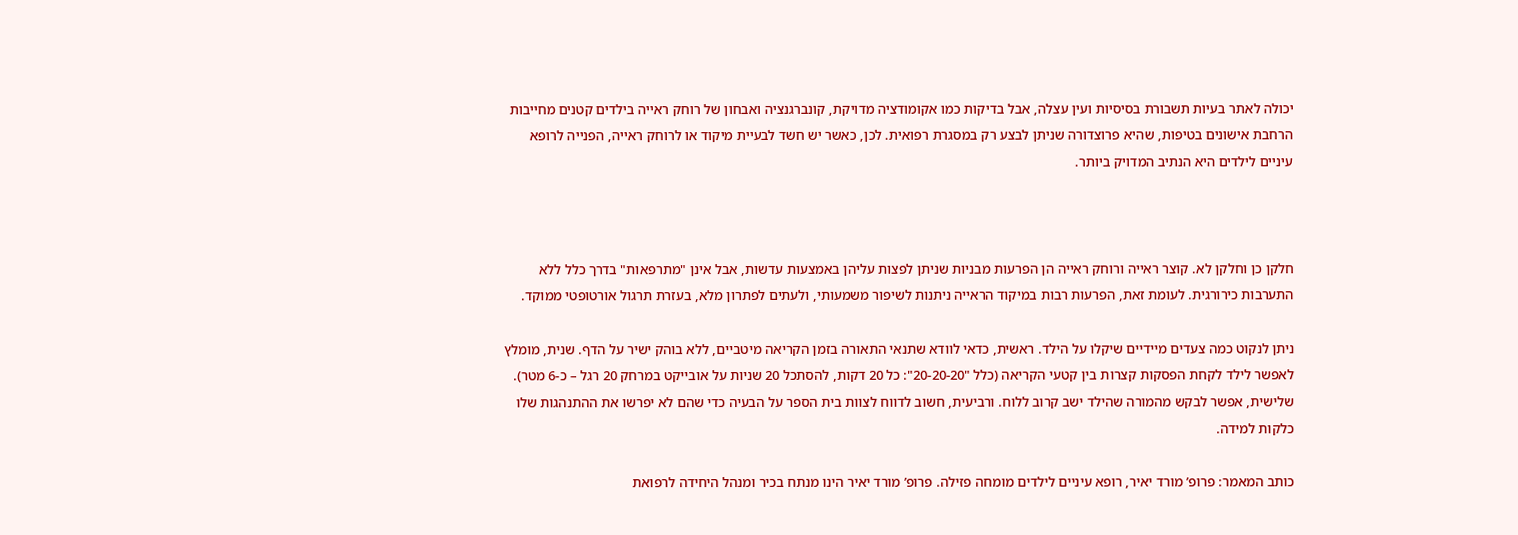יכולה לאתר בעיות תשבורת בסיסיות ועין עצלה, אבל בדיקות כמו אקומודציה מדויקת, קונברגנציה ואבחון של רוחק ראייה בילדים קטנים מחייבות הרחבת אישונים בטיפות, שהיא פרוצדורה שניתן לבצע רק במסגרת רפואית. לכן, כאשר יש חשד לבעיית מיקוד או לרוחק ראייה, הפנייה לרופא עיניים לילדים היא הנתיב המדויק ביותר.



חלקן כן וחלקן לא. קוצר ראייה ורוחק ראייה הן הפרעות מבניות שניתן לפצות עליהן באמצעות עדשות, אבל אינן "מתרפאות" בדרך כלל ללא התערבות כירורגית. לעומת זאת, הפרעות רבות במיקוד הראייה ניתנות לשיפור משמעותי, ולעתים לפתרון מלא, בעזרת תרגול אורטופטי ממוקד.

ניתן לנקוט כמה צעדים מיידיים שיקלו על הילד. ראשית, כדאי לוודא שתנאי התאורה בזמן הקריאה מיטביים, ללא בוהק ישיר על הדף. שנית, מומלץ לאפשר לילד לקחת הפסקות קצרות בין קטעי הקריאה (כלל "20-20-20": כל 20 דקות, להסתכל 20 שניות על אובייקט במרחק 20 רגל – כ-6 מטר). שלישית, אפשר לבקש מהמורה שהילד ישב קרוב ללוח. ורביעית, חשוב לדווח לצוות בית הספר על הבעיה כדי שהם לא יפרשו את ההתנהגות שלו כלקות למידה.

כותב המאמר: פרופ’ מורד יאיר, רופא עיניים לילדים מומחה פזילה. פרופ’ מורד יאיר הינו מנתח בכיר ומנהל היחידה לרפואת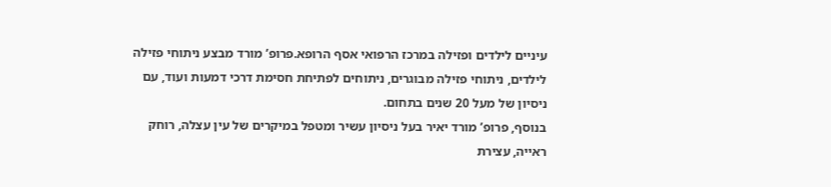עיניים לילדים ופזילה במרכז הרפואי אסף הרופא.פרופ’ מורד מבצע ניתוחי פזילה לילדים, ניתוחי פזילה מבוגרים, ניתוחים לפתיחת חסימת דרכי דמעות ועוד, עם ניסיון של מעל 20 שנים בתחום.
בנוסף, פרופ’ מורד יאיר בעל ניסיון עשיר ומטפל במיקרים של עין עצלה, רוחק ראייה, עצירת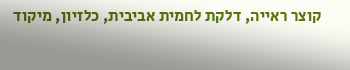קוצר ראייה, דלקת לחמית אביבית, כלזיון, מיקוד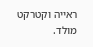ראייה וקטרקט מולד.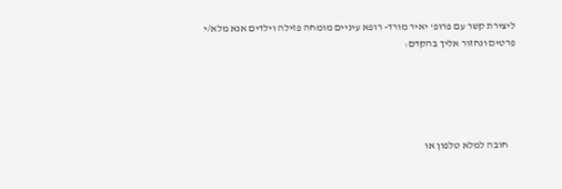ליצירת קשר עם פרופ' יאיר מורד- רופא עיניים מומחה פזילה וילדים אנא מלא/י פרטים ונחזור אליך בהקדם:





    חובה למלא טלפון או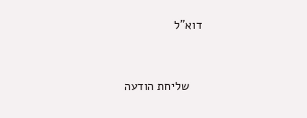דוא"ל


    שליחת הודעה